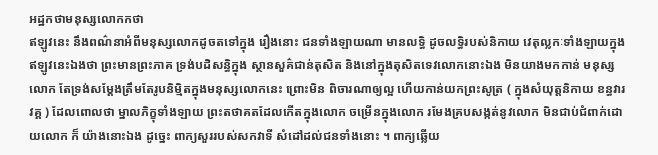អដ្ឋកថាមនុស្សលោកកថា
ឥឡូវនេះ នឹងពណ៌នាអំពីមនុស្សលោកដូចតទៅក្នុង រឿងនោះ ជនទាំងឡាយណា មានលទ្ធិ ដូចលទ្ធិរបស់និកាយ វេតុល្លកៈទាំងឡាយក្នុងឥឡូវនេះឯងថា ព្រះមានព្រះភាគ ទ្រង់បដិសន្ធិក្នុង ស្ថានសួគ៌ជាន់តុសិត និងនៅក្នុងតុសិតទេវលោកនោះឯង មិនយាងមកកាន់ មនុស្សលោក តែទ្រង់សម្តែងត្រឹមតែរូបនិម្មិតក្នុងមនុស្សលោកនេះ ព្រោះមិន ពិចារណាឲ្យល្អ ហើយកាន់យកព្រះសូត្រ ( ក្នុងសំយុត្តនិកាយ ខន្ធវារវគ្គ ) ដែលពោលថា ម្នាលភិក្ខុទាំងឡាយ ព្រះតថាគតដែលកើតក្នុងលោក ចម្រើនក្នុងលោក រមែងគ្របសង្កត់នូវលោក មិនជាប់ជំពាក់ដោយលោក ក៏ យ៉ាងនោះឯង ដូច្នេះ ពាក្យសួររបស់សកវាទី សំដៅដល់ជនទាំងនោះ ។ ពាក្យឆ្លើយ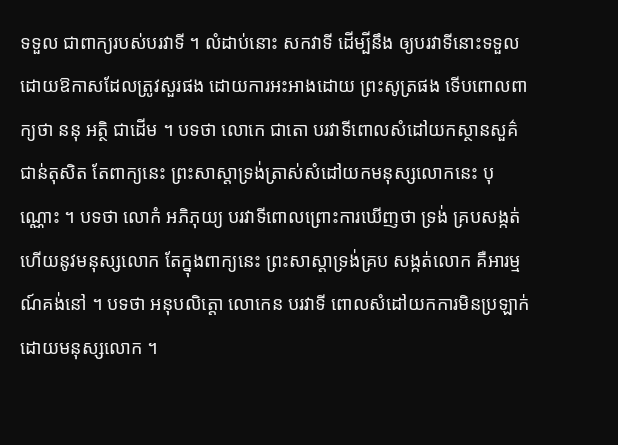ទទួល ជាពាក្យរបស់បរវាទី ។ លំដាប់នោះ សកវាទី ដើម្បីនឹង ឲ្យបរវាទីនោះទទួលដោយឱកាសដែលត្រូវសួរផង ដោយការអះអាងដោយ ព្រះសូត្រផង ទើបពោលពាក្យថា ននុ អត្ថិ ជាដើម ។ បទថា លោកេ ជាតោ បរវាទីពោលសំដៅយកស្ថានសួគ៌ ជាន់តុសិត តែពាក្យនេះ ព្រះសាស្តាទ្រង់ត្រាស់សំដៅយកមនុស្សលោកនេះ បុណ្ណោះ ។ បទថា លោកំ អភិភុយ្យ បរវាទីពោលព្រោះការឃើញថា ទ្រង់ គ្របសង្កត់ហើយនូវមនុស្សលោក តែក្នុងពាក្យនេះ ព្រះសាស្តាទ្រង់គ្រប សង្កត់លោក គឺអារម្មណ៍គង់នៅ ។ បទថា អនុបលិត្តោ លោកេន បរវាទី ពោលសំដៅយកការមិនប្រឡាក់ដោយមនុស្សលោក ។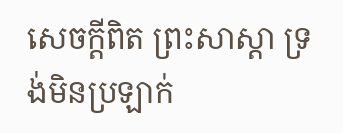សេចក្តីពិត ព្រះសាស្តា ទ្រង់មិនប្រឡាក់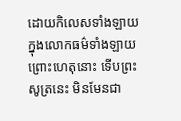ដោយកិលេសទាំងឡាយ ក្នុងលោកធម៌ទាំងឡាយ ព្រោះហេតុនោះ ទើបព្រះសូត្រនេះ មិនមែនជា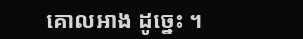គោលអាង ដូច្នេះ ។